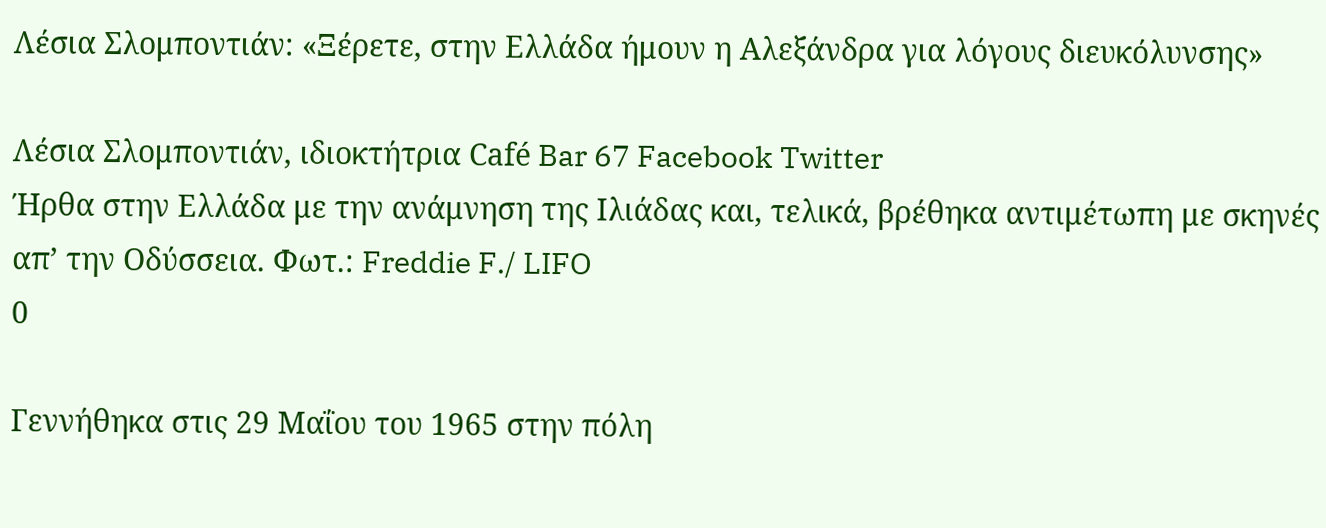Λέσια Σλομποντιάν: «Ξέρετε, στην Ελλάδα ήμουν η Αλεξάνδρα για λόγους διευκόλυνσης»

Λέσια Σλομποντιάν, ιδιοκτήτρια Café Bar 67 Facebook Twitter
Ήρθα στην Ελλάδα με την ανάμνηση της Ιλιάδας και, τελικά, βρέθηκα αντιμέτωπη με σκηνές απ’ την Οδύσσεια. Φωτ.: Freddie F./ LIFO
0

Γεννήθηκα στις 29 Μαΐου του 1965 στην πόλη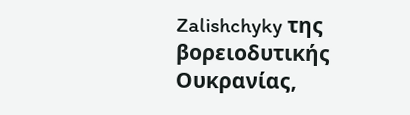Zalishchyky της βορειοδυτικής Ουκρανίας,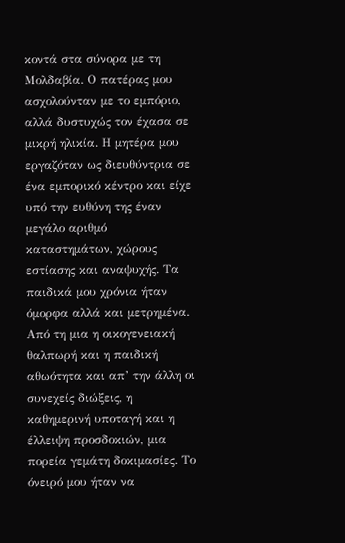κοντά στα σύνορα με τη Μολδαβία. Ο πατέρας μου ασχολούνταν με το εμπόριο, αλλά δυστυχώς τον έχασα σε μικρή ηλικία. Η μητέρα μου εργαζόταν ως διευθύντρια σε ένα εμπορικό κέντρο και είχε υπό την ευθύνη της έναν μεγάλο αριθμό καταστημάτων, χώρους εστίασης και αναψυχής. Τα παιδικά μου χρόνια ήταν όμορφα αλλά και μετρημένα. Από τη μια η οικογενειακή θαλπωρή και η παιδική αθωότητα και απ’ την άλλη οι συνεχείς διώξεις, η καθημερινή υποταγή και η έλλειψη προσδοκιών, μια πορεία γεμάτη δοκιμασίες. Το όνειρό μου ήταν να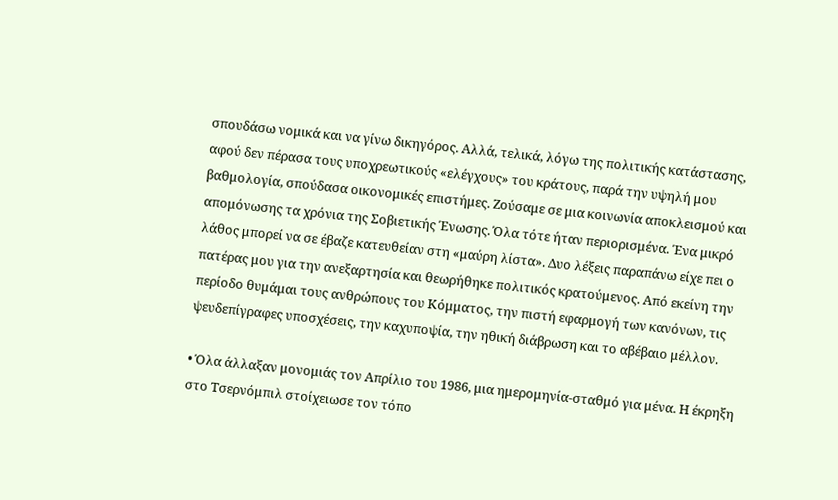σπουδάσω νομικά και να γίνω δικηγόρος. Αλλά, τελικά, λόγω της πολιτικής κατάστασης, αφού δεν πέρασα τους υποχρεωτικούς «ελέγχους» του κράτους, παρά την υψηλή μου βαθμολογία, σπούδασα οικονομικές επιστήμες. Ζούσαμε σε μια κοινωνία αποκλεισμού και απομόνωσης τα χρόνια της Σοβιετικής Ένωσης. Όλα τότε ήταν περιορισμένα. Ένα μικρό λάθος μπορεί να σε έβαζε κατευθείαν στη «μαύρη λίστα». Δυο λέξεις παραπάνω είχε πει ο πατέρας μου για την ανεξαρτησία και θεωρήθηκε πολιτικός κρατούμενος. Από εκείνη την περίοδο θυμάμαι τους ανθρώπους του Κόμματος, την πιστή εφαρμογή των κανόνων, τις ψευδεπίγραφες υποσχέσεις, την καχυποψία, την ηθική διάβρωση και το αβέβαιο μέλλον.

• Όλα άλλαξαν μονομιάς τον Απρίλιο του 1986, μια ημερομηνία-σταθμό για μένα. Η έκρηξη στο Τσερνόμπιλ στοίχειωσε τον τόπο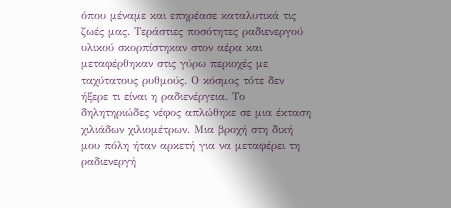όπου μέναμε και επηρέασε καταλυτικά τις ζωές μας. Τεράστιες ποσότητες ραδιενεργού υλικού σκορπίστηκαν στον αέρα και μεταφέρθηκαν στις γύρω περιοχές με ταχύτατους ρυθμούς. Ο κόσμος τότε δεν ήξερε τι είναι η ραδιενέργεια. Το δηλητηριώδες νέφος απλώθηκε σε μια έκταση χιλιάδων χιλιομέτρων. Μια βροχή στη δική μου πόλη ήταν αρκετή για να μεταφέρει τη ραδιενεργή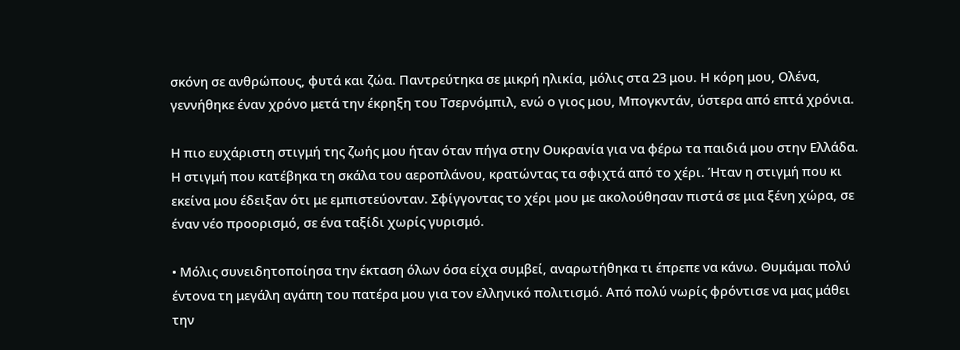σκόνη σε ανθρώπους, φυτά και ζώα. Παντρεύτηκα σε μικρή ηλικία, μόλις στα 23 μου. Η κόρη μου, Ολένα, γεννήθηκε έναν χρόνο μετά την έκρηξη του Τσερνόμπιλ, ενώ ο γιος μου, Μπογκντάν, ύστερα από επτά χρόνια.

Η πιο ευχάριστη στιγμή της ζωής μου ήταν όταν πήγα στην Ουκρανία για να φέρω τα παιδιά μου στην Ελλάδα. Η στιγμή που κατέβηκα τη σκάλα του αεροπλάνου, κρατώντας τα σφιχτά από το χέρι. Ήταν η στιγμή που κι εκείνα μου έδειξαν ότι με εμπιστεύονταν. Σφίγγοντας το χέρι μου με ακολούθησαν πιστά σε μια ξένη χώρα, σε έναν νέο προορισμό, σε ένα ταξίδι χωρίς γυρισμό.

• Μόλις συνειδητοποίησα την έκταση όλων όσα είχα συμβεί, αναρωτήθηκα τι έπρεπε να κάνω. Θυμάμαι πολύ έντονα τη μεγάλη αγάπη του πατέρα μου για τον ελληνικό πολιτισμό. Από πολύ νωρίς φρόντισε να μας μάθει την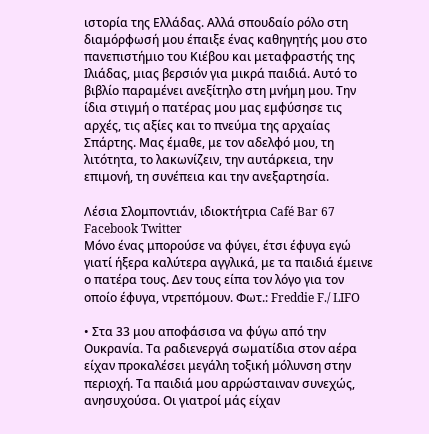ιστορία της Ελλάδας. Αλλά σπουδαίο ρόλο στη διαμόρφωσή μου έπαιξε ένας καθηγητής μου στο πανεπιστήμιο του Κιέβου και μεταφραστής της Ιλιάδας, μιας βερσιόν για μικρά παιδιά. Αυτό το βιβλίο παραμένει ανεξίτηλο στη μνήμη μου. Την ίδια στιγμή ο πατέρας μου μας εμφύσησε τις αρχές, τις αξίες και το πνεύμα της αρχαίας Σπάρτης. Μας έμαθε, με τον αδελφό μου, τη λιτότητα, το λακωνίζειν, την αυτάρκεια, την επιμονή, τη συνέπεια και την ανεξαρτησία.

Λέσια Σλομποντιάν, ιδιοκτήτρια Café Bar 67 Facebook Twitter
Μόνο ένας μπορούσε να φύγει, έτσι έφυγα εγώ γιατί ήξερα καλύτερα αγγλικά, με τα παιδιά έμεινε ο πατέρα τους. Δεν τους είπα τον λόγο για τον οποίο έφυγα, ντρεπόμουν. Φωτ.: Freddie F./ LIFO

• Στα 33 μου αποφάσισα να φύγω από την Ουκρανία. Τα ραδιενεργά σωματίδια στον αέρα είχαν προκαλέσει μεγάλη τοξική μόλυνση στην περιοχή. Τα παιδιά μου αρρώσταιναν συνεχώς, ανησυχούσα. Οι γιατροί μάς είχαν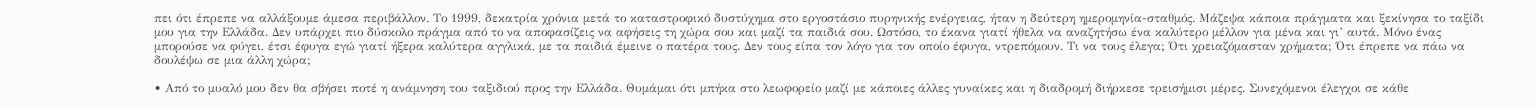πει ότι έπρεπε να αλλάξουμε άμεσα περιβάλλον. Το 1999, δεκατρία χρόνια μετά το καταστροφικό δυστύχημα στο εργοστάσιο πυρηνικής ενέργειας, ήταν η δεύτερη ημερομηνία-σταθμός. Μάζεψα κάποια πράγματα και ξεκίνησα το ταξίδι μου για την Ελλάδα. Δεν υπάρχει πιο δύσκολο πράγμα από το να αποφασίζεις να αφήσεις τη χώρα σου και μαζί τα παιδιά σου. Ωστόσο, το έκανα γιατί ήθελα να αναζητήσω ένα καλύτερο μέλλον για μένα και γι’ αυτά. Μόνο ένας μπορούσε να φύγει, έτσι έφυγα εγώ γιατί ήξερα καλύτερα αγγλικά, με τα παιδιά έμεινε ο πατέρα τους. Δεν τους είπα τον λόγο για τον οποίο έφυγα, ντρεπόμουν. Τι να τους έλεγα; Ότι χρειαζόμασταν χρήματα; Ότι έπρεπε να πάω να δουλέψω σε μια άλλη χώρα;

• Από το μυαλό μου δεν θα σβήσει ποτέ η ανάμνηση του ταξιδιού προς την Ελλάδα. Θυμάμαι ότι μπήκα στο λεωφορείο μαζί με κάποιες άλλες γυναίκες και η διαδρομή διήρκεσε τρεισήμισι μέρες. Συνεχόμενοι έλεγχοι σε κάθε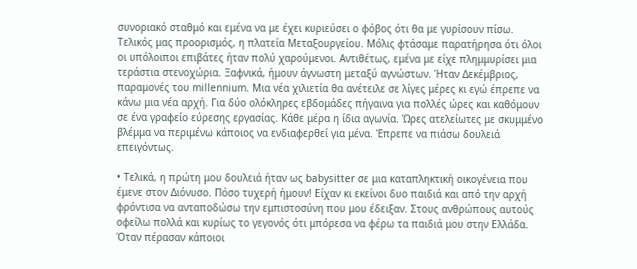συνοριακό σταθμό και εμένα να με έχει κυριεύσει ο φόβος ότι θα με γυρίσουν πίσω. Τελικός μας προορισμός, η πλατεία Μεταξουργείου. Μόλις φτάσαμε παρατήρησα ότι όλοι οι υπόλοιποι επιβάτες ήταν πολύ χαρούμενοι. Αντιθέτως, εμένα με είχε πλημμυρίσει μια τεράστια στενοχώρια. Ξαφνικά, ήμουν άγνωστη μεταξύ αγνώστων. Ήταν Δεκέμβριος, παραμονές του millennium. Μια νέα χιλιετία θα ανέτειλε σε λίγες μέρες κι εγώ έπρεπε να κάνω μια νέα αρχή. Για δύο ολόκληρες εβδομάδες πήγαινα για πολλές ώρες και καθόμουν σε ένα γραφείο εύρεσης εργασίας. Κάθε μέρα η ίδια αγωνία. Ώρες ατελείωτες με σκυμμένο βλέμμα να περιμένω κάποιος να ενδιαφερθεί για μένα. Έπρεπε να πιάσω δουλειά επειγόντως.

• Τελικά, η πρώτη μου δουλειά ήταν ως babysitter σε μια καταπληκτική οικογένεια που έμενε στον Διόνυσο. Πόσο τυχερή ήμουν! Είχαν κι εκείνοι δυο παιδιά και από την αρχή φρόντισα να ανταποδώσω την εμπιστοσύνη που μου έδειξαν. Στους ανθρώπους αυτούς οφείλω πολλά και κυρίως το γεγονός ότι μπόρεσα να φέρω τα παιδιά μου στην Ελλάδα. Όταν πέρασαν κάποιοι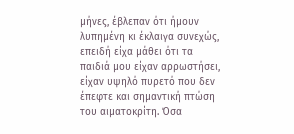μήνες, έβλεπαν ότι ήμουν λυπημένη κι έκλαιγα συνεχώς, επειδή είχα μάθει ότι τα παιδιά μου είχαν αρρωστήσει, είχαν υψηλό πυρετό που δεν έπεφτε και σημαντική πτώση του αιματοκρίτη. Όσα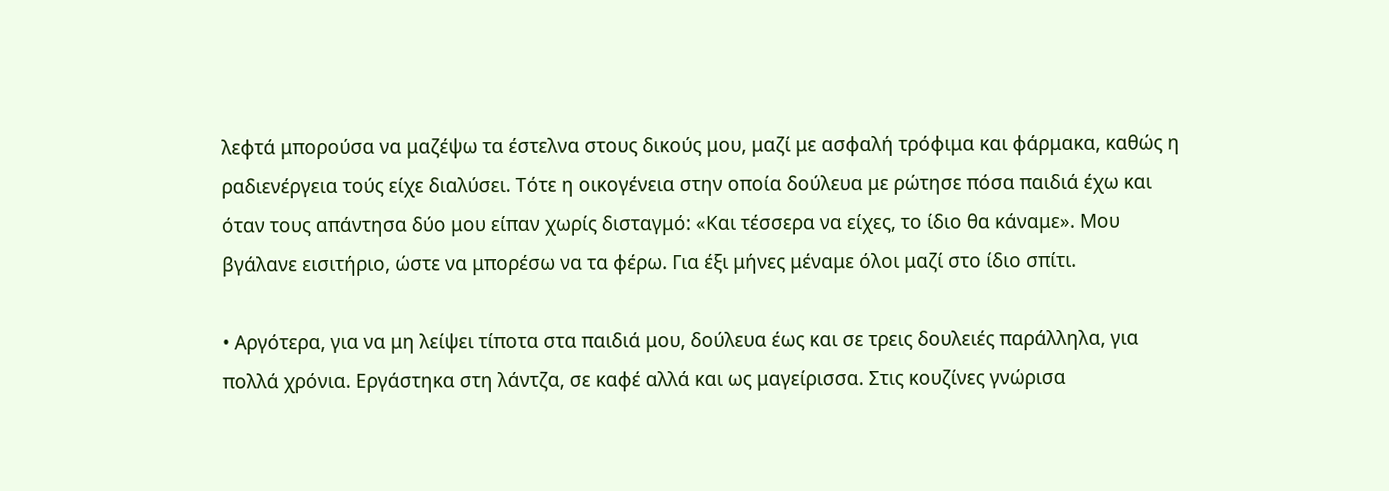λεφτά μπορούσα να μαζέψω τα έστελνα στους δικούς μου, μαζί με ασφαλή τρόφιμα και φάρμακα, καθώς η ραδιενέργεια τούς είχε διαλύσει. Τότε η οικογένεια στην οποία δούλευα με ρώτησε πόσα παιδιά έχω και όταν τους απάντησα δύο μου είπαν χωρίς δισταγμό: «Και τέσσερα να είχες, το ίδιο θα κάναμε». Μου βγάλανε εισιτήριο, ώστε να μπορέσω να τα φέρω. Για έξι μήνες μέναμε όλοι μαζί στο ίδιο σπίτι.

• Αργότερα, για να μη λείψει τίποτα στα παιδιά μου, δούλευα έως και σε τρεις δουλειές παράλληλα, για πολλά χρόνια. Εργάστηκα στη λάντζα, σε καφέ αλλά και ως μαγείρισσα. Στις κουζίνες γνώρισα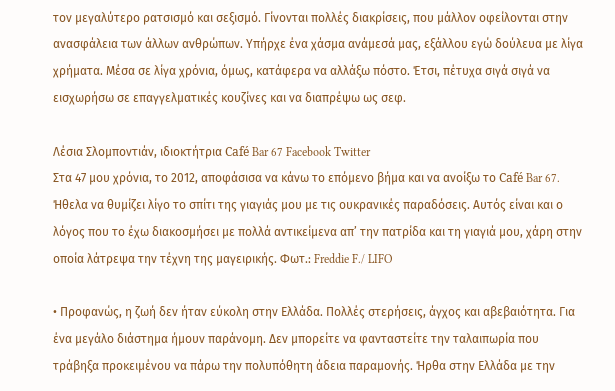τον μεγαλύτερο ρατσισμό και σεξισμό. Γίνονται πολλές διακρίσεις, που μάλλον οφείλονται στην ανασφάλεια των άλλων ανθρώπων. Υπήρχε ένα χάσμα ανάμεσά μας, εξάλλου εγώ δούλευα με λίγα χρήματα. Μέσα σε λίγα χρόνια, όμως, κατάφερα να αλλάξω πόστο. Έτσι, πέτυχα σιγά σιγά να εισχωρήσω σε επαγγελματικές κουζίνες και να διαπρέψω ως σεφ.

Λέσια Σλομποντιάν, ιδιοκτήτρια Café Bar 67 Facebook Twitter
Στα 47 μου χρόνια, το 2012, αποφάσισα να κάνω το επόμενο βήμα και να ανοίξω το Café Bar 67. Ήθελα να θυμίζει λίγο το σπίτι της γιαγιάς μου με τις ουκρανικές παραδόσεις. Αυτός είναι και ο λόγος που το έχω διακοσμήσει με πολλά αντικείμενα απ’ την πατρίδα και τη γιαγιά μου, χάρη στην οποία λάτρεψα την τέχνη της μαγειρικής. Φωτ.: Freddie F./ LIFO

• Προφανώς, η ζωή δεν ήταν εύκολη στην Ελλάδα. Πολλές στερήσεις, άγχος και αβεβαιότητα. Για ένα μεγάλο διάστημα ήμουν παράνομη. Δεν μπορείτε να φανταστείτε την ταλαιπωρία που τράβηξα προκειμένου να πάρω την πολυπόθητη άδεια παραμονής. Ήρθα στην Ελλάδα με την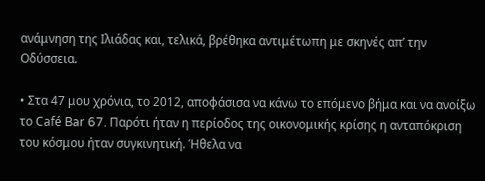ανάμνηση της Ιλιάδας και, τελικά, βρέθηκα αντιμέτωπη με σκηνές απ’ την Οδύσσεια.

• Στα 47 μου χρόνια, το 2012, αποφάσισα να κάνω το επόμενο βήμα και να ανοίξω το Café Bar 67. Παρότι ήταν η περίοδος της οικονομικής κρίσης η ανταπόκριση του κόσμου ήταν συγκινητική. Ήθελα να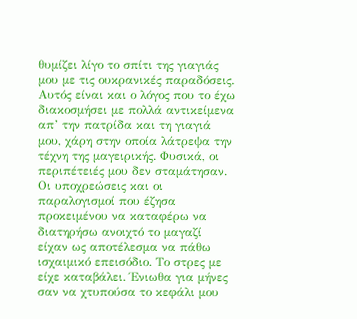θυμίζει λίγο το σπίτι της γιαγιάς μου με τις ουκρανικές παραδόσεις. Αυτός είναι και ο λόγος που το έχω διακοσμήσει με πολλά αντικείμενα απ’ την πατρίδα και τη γιαγιά μου, χάρη στην οποία λάτρεψα την τέχνη της μαγειρικής. Φυσικά, οι περιπέτειές μου δεν σταμάτησαν. Οι υποχρεώσεις και οι παραλογισμοί που έζησα προκειμένου να καταφέρω να διατηρήσω ανοιχτό το μαγαζί είχαν ως αποτέλεσμα να πάθω ισχαιμικό επεισόδιο. Το στρες με είχε καταβάλει. Ένιωθα για μήνες σαν να χτυπούσα το κεφάλι μου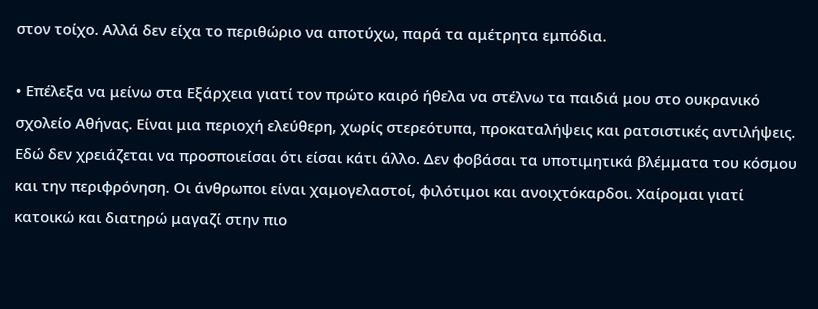στον τοίχο. Αλλά δεν είχα το περιθώριο να αποτύχω, παρά τα αμέτρητα εμπόδια.

• Επέλεξα να μείνω στα Εξάρχεια γιατί τον πρώτο καιρό ήθελα να στέλνω τα παιδιά μου στο ουκρανικό σχολείο Αθήνας. Είναι μια περιοχή ελεύθερη, χωρίς στερεότυπα, προκαταλήψεις και ρατσιστικές αντιλήψεις. Εδώ δεν χρειάζεται να προσποιείσαι ότι είσαι κάτι άλλο. Δεν φοβάσαι τα υποτιμητικά βλέμματα του κόσμου και την περιφρόνηση. Οι άνθρωποι είναι χαμογελαστοί, φιλότιμοι και ανοιχτόκαρδοι. Χαίρομαι γιατί κατοικώ και διατηρώ μαγαζί στην πιο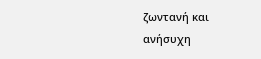ζωντανή και ανήσυχη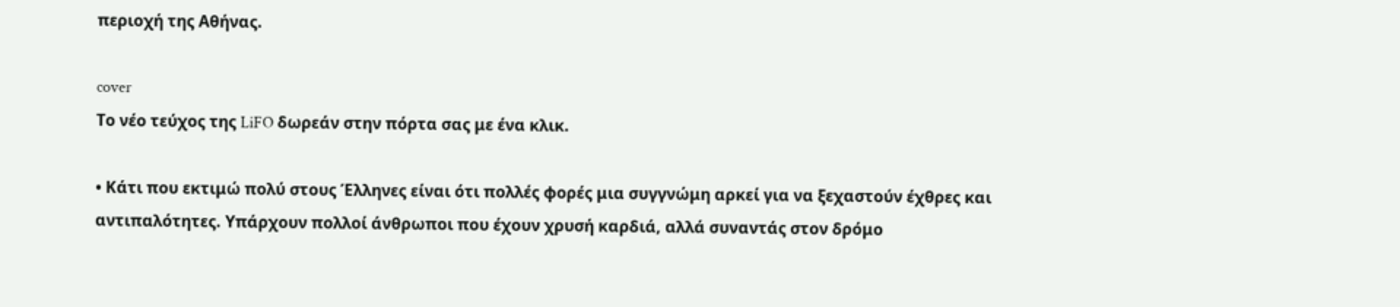περιοχή της Αθήνας.

cover
Το νέο τεύχος της LiFO δωρεάν στην πόρτα σας με ένα κλικ.

• Κάτι που εκτιμώ πολύ στους Έλληνες είναι ότι πολλές φορές μια συγγνώμη αρκεί για να ξεχαστούν έχθρες και αντιπαλότητες. Υπάρχουν πολλοί άνθρωποι που έχουν χρυσή καρδιά, αλλά συναντάς στον δρόμο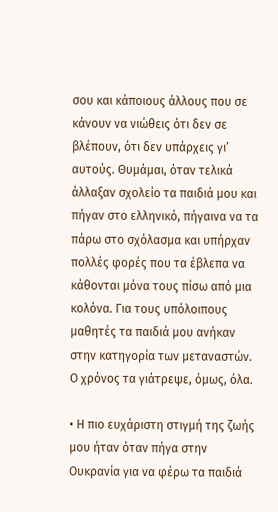σου και κάποιους άλλους που σε κάνουν να νιώθεις ότι δεν σε βλέπουν, ότι δεν υπάρχεις γι’ αυτούς. Θυμάμαι, όταν τελικά άλλαξαν σχολείο τα παιδιά μου και πήγαν στο ελληνικό, πήγαινα να τα πάρω στο σχόλασμα και υπήρχαν πολλές φορές που τα έβλεπα να κάθονται μόνα τους πίσω από μια κολόνα. Για τους υπόλοιπους μαθητές τα παιδιά μου ανήκαν στην κατηγορία των μεταναστών. Ο χρόνος τα γιάτρεψε, όμως, όλα.

• Η πιο ευχάριστη στιγμή της ζωής μου ήταν όταν πήγα στην Ουκρανία για να φέρω τα παιδιά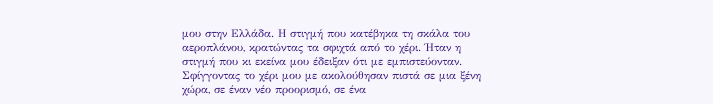μου στην Ελλάδα. Η στιγμή που κατέβηκα τη σκάλα του αεροπλάνου, κρατώντας τα σφιχτά από το χέρι. Ήταν η στιγμή που κι εκείνα μου έδειξαν ότι με εμπιστεύονταν. Σφίγγοντας το χέρι μου με ακολούθησαν πιστά σε μια ξένη χώρα, σε έναν νέο προορισμό, σε ένα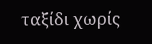ταξίδι χωρίς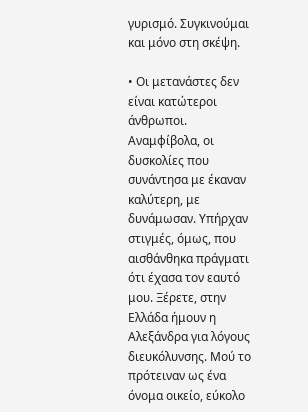γυρισμό. Συγκινούμαι και μόνο στη σκέψη.

• Οι μετανάστες δεν είναι κατώτεροι άνθρωποι. Αναμφίβολα, οι δυσκολίες που συνάντησα με έκαναν καλύτερη, με δυνάμωσαν. Υπήρχαν στιγμές, όμως, που αισθάνθηκα πράγματι ότι έχασα τον εαυτό μου. Ξέρετε, στην Ελλάδα ήμουν η Αλεξάνδρα για λόγους διευκόλυνσης. Μού το πρότειναν ως ένα όνομα οικείο, εύκολο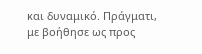και δυναμικό. Πράγματι, με βοήθησε ως προς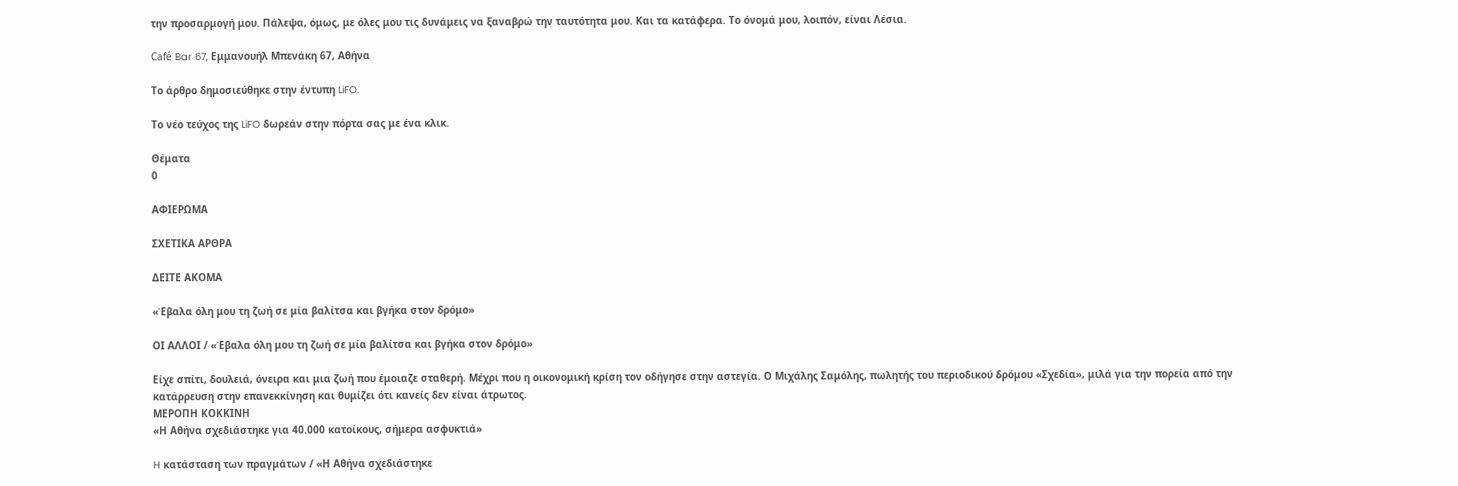την προσαρμογή μου. Πάλεψα, όμως, με όλες μου τις δυνάμεις να ξαναβρώ την ταυτότητα μου. Και τα κατάφερα. Το όνομά μου, λοιπόν, είναι Λέσια.

Café Bar 67, Εμμανουήλ Μπενάκη 67, Αθήνα

Το άρθρο δημοσιεύθηκε στην έντυπη LiFO.

Το νέο τεύχος της LiFO δωρεάν στην πόρτα σας με ένα κλικ.

Θέματα
0

ΑΦΙΕΡΩΜΑ

ΣΧΕΤΙΚΑ ΑΡΘΡΑ

ΔΕΙΤΕ ΑΚΟΜΑ

«Έβαλα όλη μου τη ζωή σε μία βαλίτσα και βγήκα στον δρόμο»

ΟΙ ΑΛΛΟΙ / «Έβαλα όλη μου τη ζωή σε μία βαλίτσα και βγήκα στον δρόμο»

Είχε σπίτι, δουλειά, όνειρα και μια ζωή που έμοιαζε σταθερή. Μέχρι που η οικονομική κρίση τον οδήγησε στην αστεγία. Ο Μιχάλης Σαμόλης, πωλητής του περιοδικού δρόμου «Σχεδία», μιλά για την πορεία από την κατάρρευση στην επανεκκίνηση και θυμίζει ότι κανείς δεν είναι άτρωτος.
ΜΕΡΟΠΗ ΚΟΚΚΙΝΗ
«Η Αθήνα σχεδιάστηκε για 40.000 κατοίκους, σήμερα ασφυκτιά»

H κατάσταση των πραγμάτων / «Η Αθήνα σχεδιάστηκε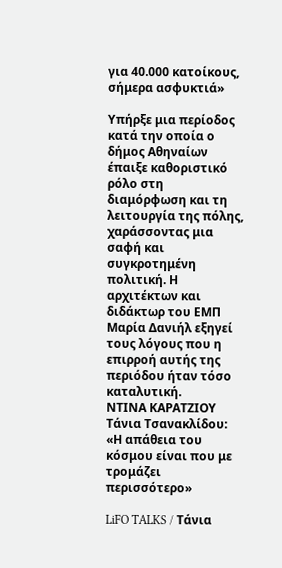για 40.000 κατοίκους, σήμερα ασφυκτιά»

Υπήρξε μια περίοδος κατά την οποία ο δήμος Αθηναίων έπαιξε καθοριστικό ρόλο στη διαμόρφωση και τη λειτουργία της πόλης, χαράσσοντας μια σαφή και συγκροτημένη πολιτική. Η αρχιτέκτων και διδάκτωρ του ΕΜΠ Μαρία Δανιήλ εξηγεί τους λόγους που η επιρροή αυτής της περιόδου ήταν τόσο καταλυτική.
ΝΤΙΝΑ ΚΑΡΑΤΖΙΟΥ
Τάνια Τσανακλίδου: «Η απάθεια του κόσμου είναι που με τρομάζει περισσότερο»

LiFO TALKS / Τάνια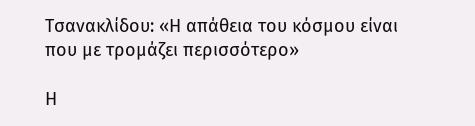Τσανακλίδου: «Η απάθεια του κόσμου είναι που με τρομάζει περισσότερο»

Η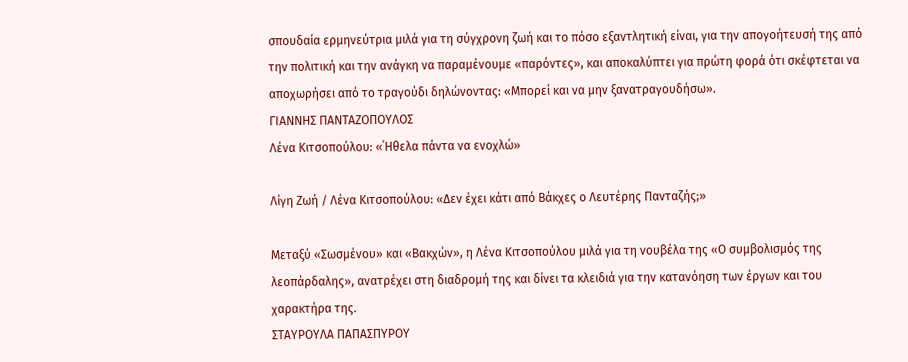σπουδαία ερμηνεύτρια μιλά για τη σύγχρονη ζωή και το πόσο εξαντλητική είναι, για την απογοήτευσή της από την πολιτική και την ανάγκη να παραμένουμε «παρόντες», και αποκαλύπτει για πρώτη φορά ότι σκέφτεται να αποχωρήσει από το τραγούδι δηλώνοντας: «Μπορεί και να μην ξανατραγουδήσω».
ΓΙΑΝΝΗΣ ΠΑΝΤΑΖΟΠΟΥΛΟΣ
Λένα Κιτσοπούλου: «΄Ηθελα πάντα να ενοχλώ»

Λίγη Ζωή / Λένα Κιτσοπούλου: «Δεν έχει κάτι από Βάκχες ο Λευτέρης Πανταζής;»

Μεταξύ «Σωσμένου» και «Βακχών», η Λένα Κιτσοπούλου μιλά για τη νουβέλα της «Ο συμβολισμός της λεοπάρδαλης», ανατρέχει στη διαδρομή της και δίνει τα κλειδιά για την κατανόηση των έργων και του χαρακτήρα της.
ΣΤΑΥΡΟΥΛΑ ΠΑΠΑΣΠΥΡΟΥ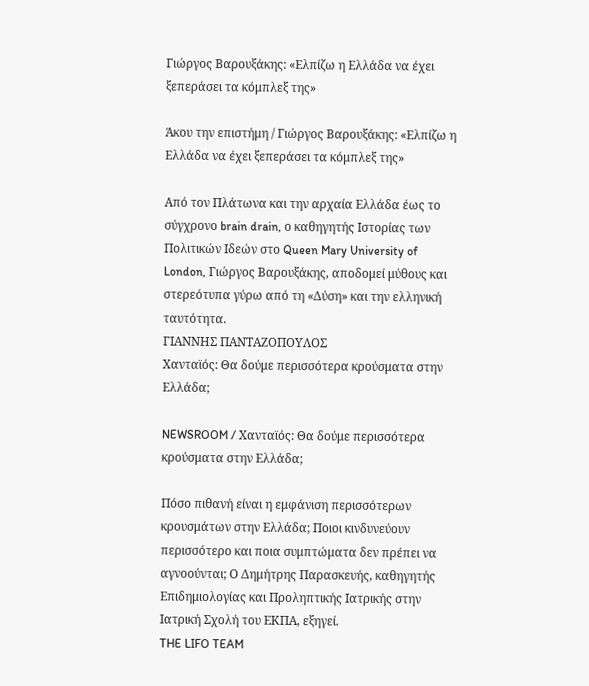Γιώργος Βαρουξάκης: «Ελπίζω η Ελλάδα να έχει ξεπεράσει τα κόμπλεξ της»

Άκου την επιστήμη / Γιώργος Βαρουξάκης: «Ελπίζω η Ελλάδα να έχει ξεπεράσει τα κόμπλεξ της»

Από τον Πλάτωνα και την αρχαία Ελλάδα έως το σύγχρονο brain drain, ο καθηγητής Ιστορίας των Πολιτικών Ιδεών στο Queen Mary University of London, Γιώργος Βαρουξάκης, αποδομεί μύθους και στερεότυπα γύρω από τη «Δύση» και την ελληνική ταυτότητα.
ΓΙΑΝΝΗΣ ΠΑΝΤΑΖΟΠΟΥΛΟΣ
Χανταϊός: Θα δούμε περισσότερα κρούσματα στην Ελλάδα;

NEWSROOM / Χανταϊός: Θα δούμε περισσότερα κρούσματα στην Ελλάδα;

Πόσο πιθανή είναι η εμφάνιση περισσότερων κρουσμάτων στην Ελλάδα; Ποιοι κινδυνεύουν περισσότερο και ποια συμπτώματα δεν πρέπει να αγνοούνται; Ο Δημήτρης Παρασκευής, καθηγητής Επιδημιολογίας και Προληπτικής Ιατρικής στην Ιατρική Σχολή του ΕΚΠΑ, εξηγεί.
THE LIFO TEAM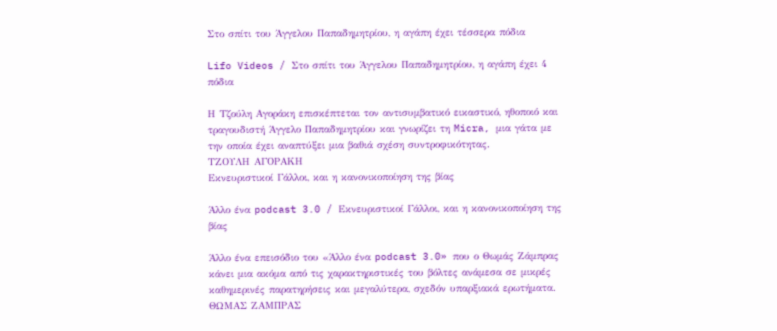Στο σπίτι του Άγγελου Παπαδημητρίου, η αγάπη έχει τέσσερα πόδια

Lifo Videos / Στο σπίτι του Άγγελου Παπαδημητρίου, η αγάπη έχει 4 πόδια

Η Τζούλη Αγοράκη επισκέπτεται τον αντισυμβατικό εικαστικό, ηθοποιό και τραγουδιστή Άγγελο Παπαδημητρίου και γνωρίζει τη Micra, μια γάτα με την οποία έχει αναπτύξει μια βαθιά σχέση συντροφικότητας.
ΤΖΟΥΛΗ ΑΓΟΡΑΚΗ
Εκνευριστικοί Γάλλοι, και η κανονικοποίηση της βίας

Άλλο ένα podcast 3.0 / Εκνευριστικοί Γάλλοι, και η κανονικοποίηση της βίας

Άλλο ένα επεισόδιο του «Άλλο ένα podcast 3.0» που ο Θωμάς Ζάμπρας κάνει μια ακόμα από τις χαρακτηριστικές του βόλτες ανάμεσα σε μικρές καθημερινές παρατηρήσεις και μεγαλύτερα, σχεδόν υπαρξιακά ερωτήματα.
ΘΩΜΑΣ ΖΑΜΠΡΑΣ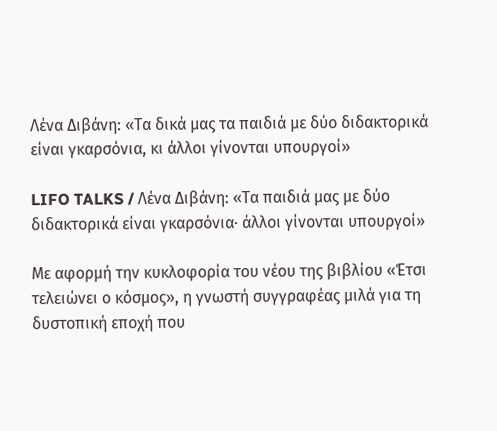Λένα Διβάνη: «Τα δικά μας τα παιδιά με δύο διδακτορικά είναι γκαρσόνια, κι άλλοι γίνονται υπουργοί»

LIFO TALKS / Λένα Διβάνη: «Τα παιδιά μας με δύο διδακτορικά είναι γκαρσόνια· άλλοι γίνονται υπουργοί»

Με αφορμή την κυκλοφορία του νέου της βιβλίου «Έτσι τελειώνει ο κόσμος», η γνωστή συγγραφέας μιλά για τη δυστοπική εποχή που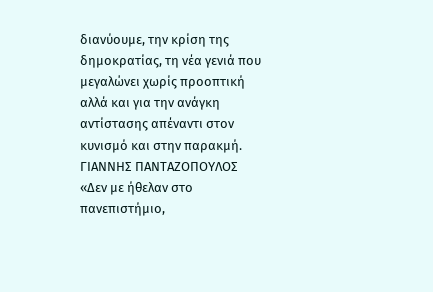διανύουμε, την κρίση της δημοκρατίας, τη νέα γενιά που μεγαλώνει χωρίς προοπτική αλλά και για την ανάγκη αντίστασης απέναντι στον κυνισμό και στην παρακμή.
ΓΙΑΝΝΗΣ ΠΑΝΤΑΖΟΠΟΥΛΟΣ
«Δεν με ήθελαν στο πανεπιστήμιο,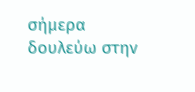σήμερα δουλεύω στην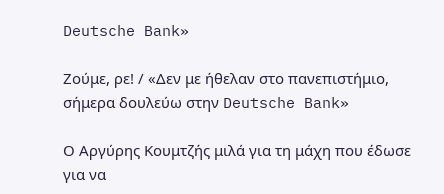Deutsche Bank»

Ζούμε, ρε! / «Δεν με ήθελαν στο πανεπιστήμιο, σήμερα δουλεύω στην Deutsche Bank»

Ο Αργύρης Κουμτζής μιλά για τη μάχη που έδωσε για να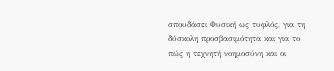σπουδάσει Φυσική ως τυφλός, για τη δύσκολη προσβασιμότητα και για το πώς η τεχνητή νοημοσύνη και οι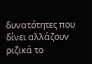δυνατότητες που δίνει αλλάζουν ριζικά το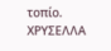τοπίο.
ΧΡΥΣΕΛΛΑ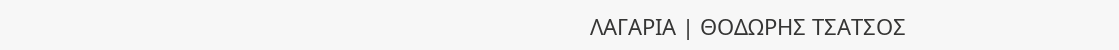ΛΑΓΑΡΙΑ | ΘΟΔΩΡΗΣ ΤΣΑΤΣΟΣ